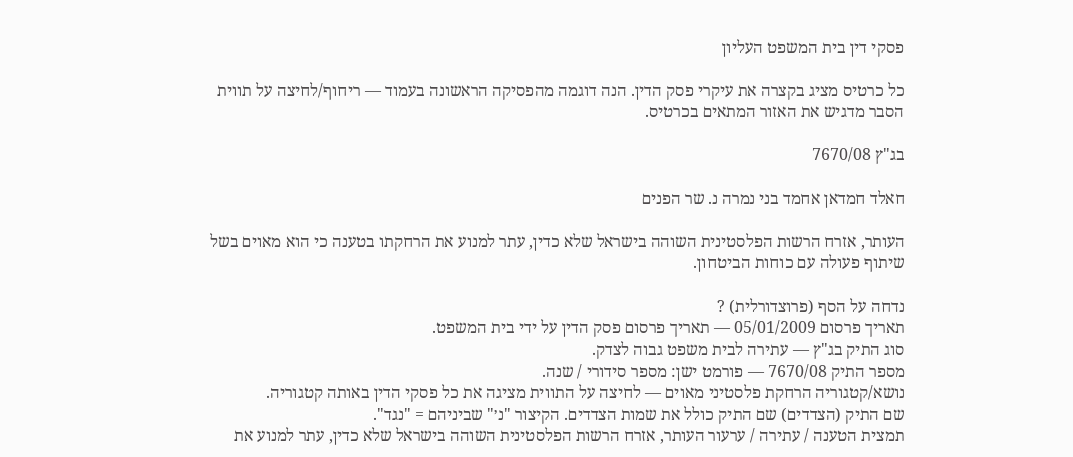פסקי דין בית המשפט העליון

כל כרטיס מציג בקצרה את עיקרי פסק הדין. הנה דוגמה מהפסיקה הראשונה בעמוד — ריחוף/לחיצה על תווית הסבר מדגיש את האזור המתאים בכרטיס.

בג"ץ 7670/08

חאלד חמדאן אחמד בני נמרה נ. שר הפנים

העותר, אזרח הרשות הפלסטינית השוהה בישראל שלא כדין, עתר למנוע את הרחקתו בטענה כי הוא מאוים בשל שיתוף פעולה עם כוחות הביטחון.

נדחה על הסף (פרוצדורלית) ?
תאריך פרסום 05/01/2009 — תאריך פרסום פסק הדין על ידי בית המשפט.
סוג התיק בג"ץ — עתירה לבית משפט גבוה לצדק.
מספר התיק 7670/08 — פורמט ישן: מספר סידורי / שנה.
נושא/קטגוריה הרחקת פלסטיני מאוים — לחיצה על התווית מציגה את כל פסקי הדין באותה קטגוריה.
שם התיק (הצדדים) שם התיק כולל את שמות הצדדים. הקיצור "נ׳" שביניהם = "נגד".
תמצית הטענה / עתירה / ערעור העותר, אזרח הרשות הפלסטינית השוהה בישראל שלא כדין, עתר למנוע את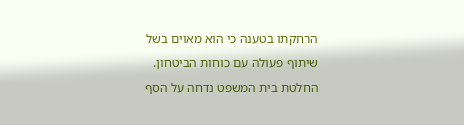הרחקתו בטענה כי הוא מאוים בשל שיתוף פעולה עם כוחות הביטחון.
החלטת בית המשפט נדחה על הסף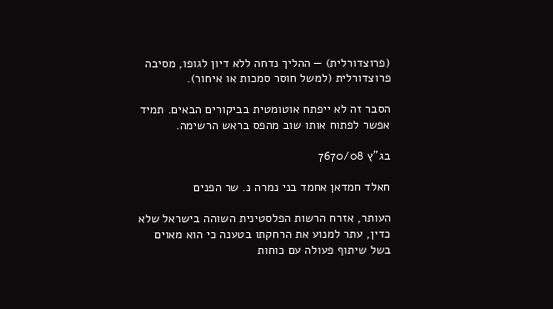(פרוצדורלית) — ההליך נדחה ללא דיון לגופו, מסיבה פרוצדורלית (למשל חוסר סמכות או איחור).

הסבר זה לא ייפתח אוטומטית בביקורים הבאים. תמיד אפשר לפתוח אותו שוב מהפס בראש הרשימה.

בג"ץ 7670/08

חאלד חמדאן אחמד בני נמרה נ. שר הפנים

העותר, אזרח הרשות הפלסטינית השוהה בישראל שלא כדין, עתר למנוע את הרחקתו בטענה כי הוא מאוים בשל שיתוף פעולה עם כוחות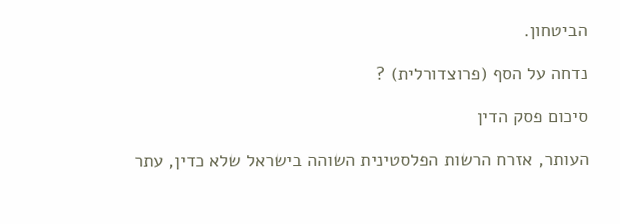הביטחון.

נדחה על הסף (פרוצדורלית) ?

סיכום פסק הדין

העותר, אזרח הרשות הפלסטינית השוהה בישראל שלא כדין, עתר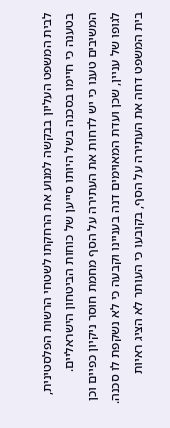לבית המשפט העליון בבקשה למנוע את הרחקתו לשטחי הרשות הפלסטינית, בטענה כי חיימו בסכנה בשל היותו סייען של כוחות הביטחון הישראליים. המשיבים טענו כי יש לדחות את העתירה על הסף מחמת חוסר ניקיון כפיים וכן לגופו של עניין, שכן ועדת המאוימים דנה בעניינו וקבעה כי לא נשקפת לו סכנה. בית המשפט דחה את העתירה על הסף, בקובעו כי העותר לא הציג ראיות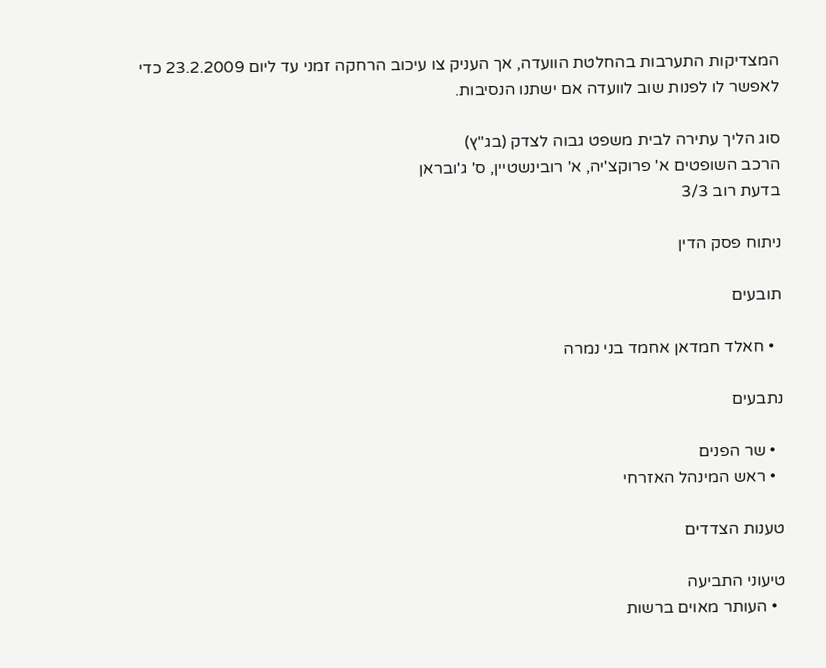המצדיקות התערבות בהחלטת הוועדה, אך העניק צו עיכוב הרחקה זמני עד ליום 23.2.2009 כדי לאפשר לו לפנות שוב לוועדה אם ישתנו הנסיבות.

סוג הליך עתירה לבית משפט גבוה לצדק (בג"ץ)
הרכב השופטים א' פרוקצ'יה, א' רובינשטיין, ס' ג'ובראן
בדעת רוב 3/3

ניתוח פסק הדין

תובעים

  • חאלד חמדאן אחמד בני נמרה

נתבעים

  • שר הפנים
  • ראש המינהל האזרחי

טענות הצדדים

טיעוני התביעה
  • העותר מאוים ברשות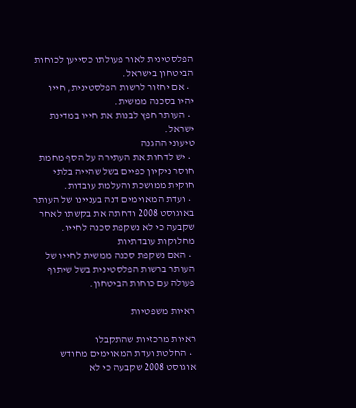הפלסטינית לאור פעולתו כסייען לכוחות הביטחון בישראל.
  • אם יחזור לרשות הפלסטינית, חייו יהיו בסכנה ממשית.
  • העותר חפץ לבנות את חייו במדינת ישראל.
טיעוני ההגנה
  • יש לדחות את העתירה על הסף מחמת חוסר ניקיון כפיים בשל שהייה בלתי חוקית ממושכת והעלמת עובדות.
  • ועדת המאוימים דנה בעניינו של העותר באוגוסט 2008 ודחתה את בקשתו לאחר שקבעה כי לא נשקפת סכנה לחייו.
מחלוקות עובדתיות
  • האם נשקפת סכנה ממשית לחייו של העותר ברשות הפלסטינית בשל שיתוף פעולה עם כוחות הביטחון.

ראיות משפטיות

ראיות מרכזיות שהתקבלו
  • החלטת ועדת המאוימים מחודש אוגוסט 2008 שקבעה כי לא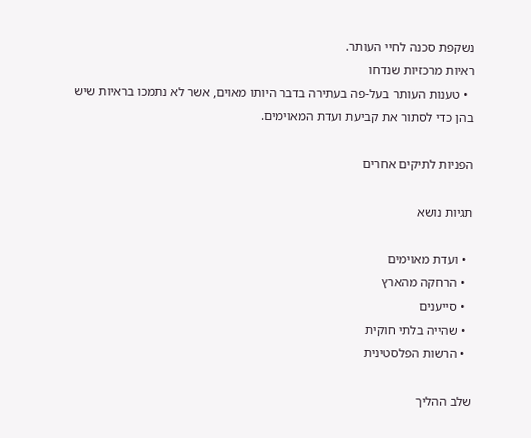נשקפת סכנה לחיי העותר.
ראיות מרכזיות שנדחו
  • טענות העותר בעל-פה בעתירה בדבר היותו מאוים, אשר לא נתמכו בראיות שיש בהן כדי לסתור את קביעת ועדת המאוימים.

הפניות לתיקים אחרים

תגיות נושא

  • ועדת מאוימים
  • הרחקה מהארץ
  • סייענים
  • שהייה בלתי חוקית
  • הרשות הפלסטינית

שלב ההליך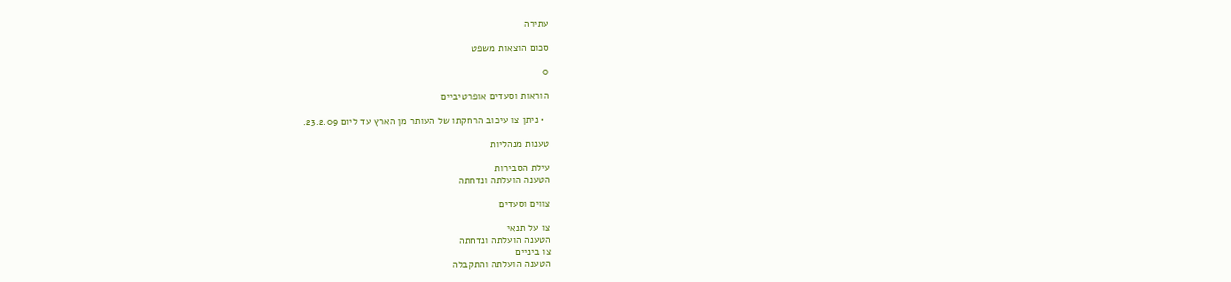עתירה

סכום הוצאות משפט

0

הוראות וסעדים אופרטיביים

  • ניתן צו עיכוב הרחקתו של העותר מן הארץ עד ליום 23.2.09.

טענות מנהליות

עילת הסבירות
הטענה הועלתה ונדחתה

צווים וסעדים

צו על תנאי
הטענה הועלתה ונדחתה
צו ביניים
הטענה הועלתה והתקבלה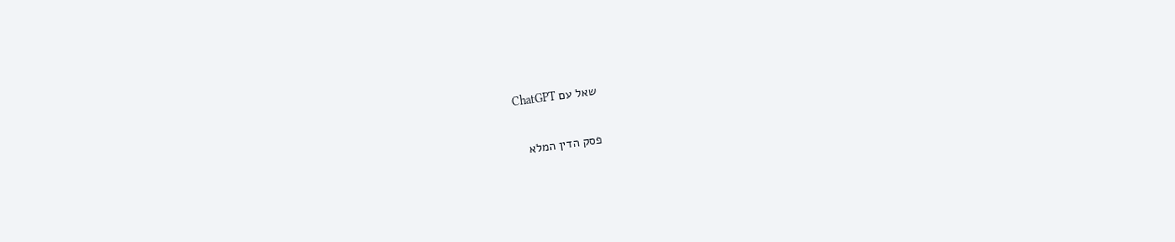שאל עם ChatGPT

פסק הדין המלא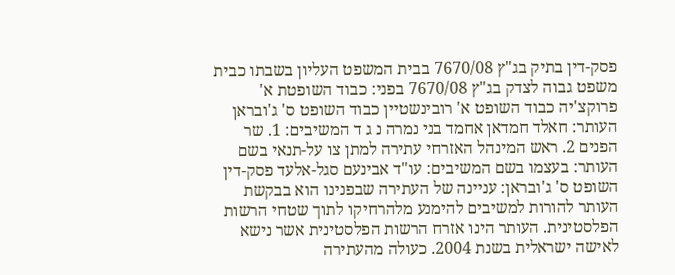פסק-דין בתיק בג"ץ 7670/08 בבית המשפט העליון בשבתו כבית משפט גבוה לצדק בג"ץ 7670/08 בפני: כבוד השופטת א' פרוקצ'יה כבוד השופט א' רובינשטיין כבוד השופט ס' ג'ובראן העותר: חאלד חמדאן אחמד בני נמרה נ ג ד המשיבים: 1. שר הפנים 2. ראש המינהל האזרחי עתירה למתן צו על-תנאי בשם העותר: בעצמו בשם המשיבים: עו"ד אבינעם סגל-אלעד פסק-דין השופט ס' ג'ובראן: עניינה של העתירה שבפנינו הוא בבקשת העותר להורות למשיבים להימנע מלהרחיקו לתוך שטחי הרשות הפלסטינית. העותר הינו אזרח הרשות הפלסטינית אשר נישא לאישה ישראלית בשנת 2004. כעולה מהעתירה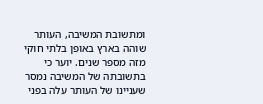ומתשובת המשיבה, העותר שוהה בארץ באופן בלתי חוקי מזה מספר שנים. יוער כי בתשובתה של המשיבה נמסר שעניינו של העותר עלה בפני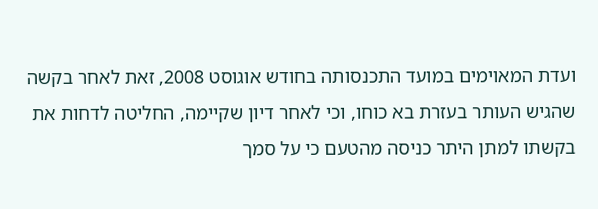ועדת המאוימים במועד התכנסותה בחודש אוגוסט 2008, זאת לאחר בקשה שהגיש העותר בעזרת בא כוחו, וכי לאחר דיון שקיימה, החליטה לדחות את בקשתו למתן היתר כניסה מהטעם כי על סמך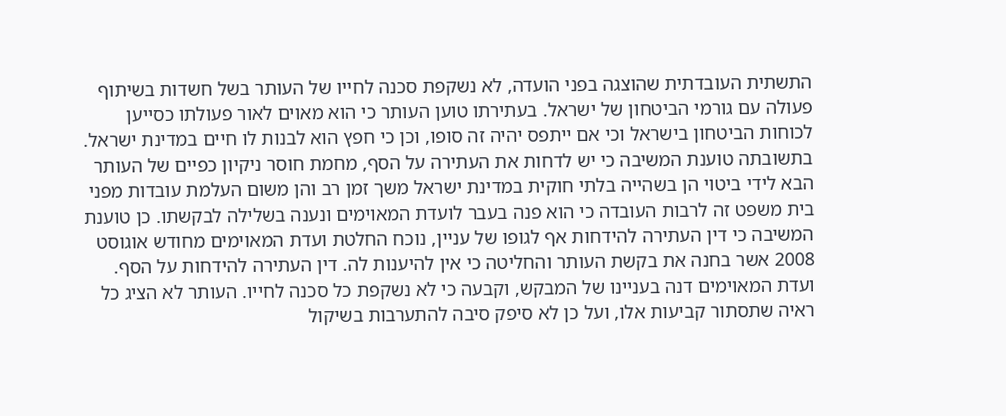התשתית העובדתית שהוצגה בפני הועדה, לא נשקפת סכנה לחייו של העותר בשל חשדות בשיתוף פעולה עם גורמי הביטחון של ישראל. בעתירתו טוען העותר כי הוא מאוים לאור פעולתו כסייען לכוחות הביטחון בישראל וכי אם ייתפס יהיה זה סופו, וכן כי חפץ הוא לבנות לו חיים במדינת ישראל. בתשובתה טוענת המשיבה כי יש לדחות את העתירה על הסף, מחמת חוסר ניקיון כפיים של העותר הבא לידי ביטוי הן בשהייה בלתי חוקית במדינת ישראל משך זמן רב והן משום העלמת עובדות מפני בית משפט זה לרבות העובדה כי הוא פנה בעבר לועדת המאוימים ונענה בשלילה לבקשתו. כן טוענת המשיבה כי דין העתירה להידחות אף לגופו של עניין, נוכח החלטת ועדת המאוימים מחודש אוגוסט 2008 אשר בחנה את בקשת העותר והחליטה כי אין להיענות לה. דין העתירה להידחות על הסף. ועדת המאוימים דנה בעניינו של המבקש, וקבעה כי לא נשקפת כל סכנה לחייו. העותר לא הציג כל ראיה שתסתור קביעות אלו, ועל כן לא סיפק סיבה להתערבות בשיקול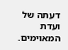דעתה של ועדת המאוימים.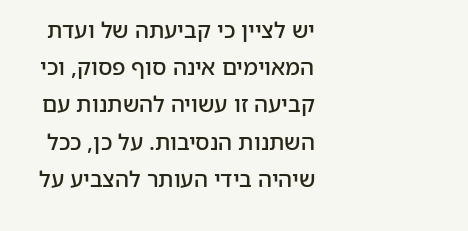יש לציין כי קביעתה של ועדת המאוימים אינה סוף פסוק, וכי קביעה זו עשויה להשתנות עם השתנות הנסיבות. על כן, ככל שיהיה בידי העותר להצביע על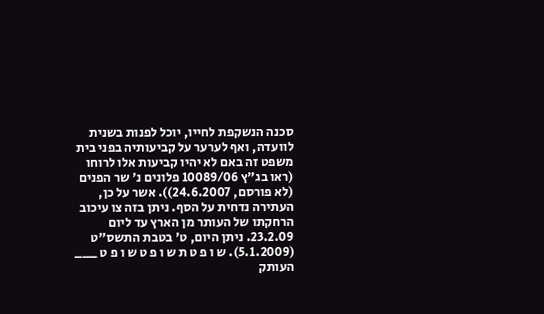סכנה הנשקפת לחייו, יוכל לפנות בשנית לוועדה, ואף לערער על קביעותיה בפני בית משפט זה באם לא יהיו קביעות אלו לרוחו (ראו בג"ץ 10089/06 פלונים נ' שר הפנים (לא פורסם, 24.6.2007)). אשר על כן, העתירה נדחית על הסף. ניתן בזה צו עיכוב הרחקתו של העותר מן הארץ עד ליום 23.2.09. ניתן היום, ט' בטבת התשס"ט (5.1.2009). ש ו פ ט ת ש ו פ ט ש ו פ ט ___ העותק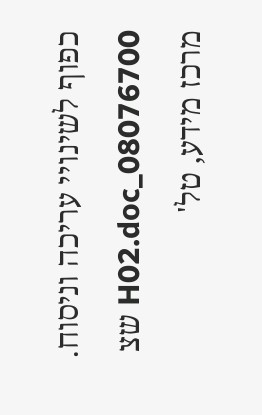כפוף לשינויי עריכה וניסוח. 08076700_H02.doc שצ מרכז מידע, טל'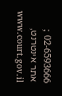02-6593666 ; אתר אינטרנט, www.court.gov.il